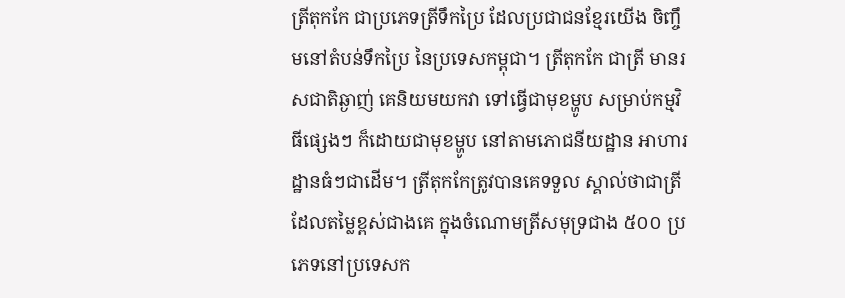ត្រីតុកកែ ជាប្រភេទត្រីទឹកប្រៃ ដែលប្រជាជនខ្មែរយើង ចិញ្ចឹមនៅតំបន់ទឹកប្រៃ នៃប្រទេសកម្ពុជា។ ត្រីតុកកែ ជាត្រី មានរសជាតិឆ្ងាញ់ គេនិយមយកវា ទៅធ្វើជាមុខម្ហូប សម្រាប់កម្មវិធីផ្សេងៗ ក៏ដោយជាមុខម្ហូប នៅតាមភោជនីយដ្ឋាន អាហារដ្ឋានធំៗជាដើម។ ត្រីតុកកែត្រូវបានគេទទួល ស្គាល់ថាជាត្រីដែលតម្លៃខ្ពស់ជាងគេ ក្នុងចំណោមត្រីសមុទ្រជាង ៥០០ ប្រភេទនៅប្រទេសក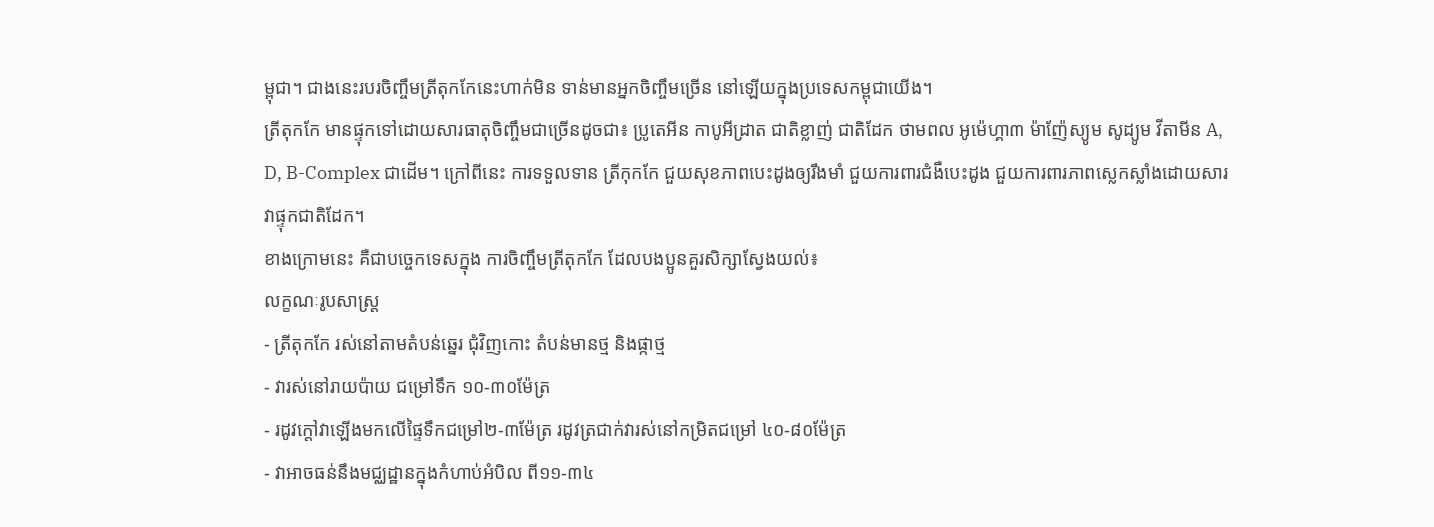ម្ពុជា។ ជាងនេះរបរចិញ្ចឹមត្រីតុកកែនេះហាក់មិន ទាន់មានអ្នកចិញ្ចឹមច្រើន នៅឡើយក្នុងប្រទេសកម្ពុជាយើង។
ត្រីតុកកែ មានផ្ទុកទៅដោយសារធាតុចិញ្ចឹមជាច្រើនដូចជា៖ ប្រូតេអីន កាបូអីដ្រាត ជាតិខ្លាញ់ ជាតិដែក ថាមពល អូម៉េហ្គា៣ ម៉ាញ៉ែស្យូម សូដ្យូម វីតាមីន A, D, B-Complex ជាដើម។ ក្រៅពីនេះ ការទទួលទាន ត្រីកុកកែ ជួយសុខភាពបេះដូងឲ្យរឹងមាំ ជួយការពារជំងឺបេះដូង ជួយការពារភាពស្លេកស្លាំងដោយសារវាផ្ទុកជាតិដែក។
ខាងក្រោមនេះ គឺជាបច្ចេកទេសក្នុង ការចិញ្ចឹមត្រីតុកកែ ដែលបងប្អូនគួរសិក្សាស្វែងយល់៖
លក្ខណៈរូបសាស្រ្ត
- ត្រីតុកកែ រស់នៅតាមតំបន់ឆ្នេរ ជុំវិញកោះ តំបន់មានថ្ម និងផ្កាថ្ម
- វារស់នៅរាយប៉ាយ ជម្រៅទឹក ១០-៣០ម៉ែត្រ
- រដូវក្តៅវាឡើងមកលើផ្ទៃទឹកជម្រៅ២-៣ម៉ែត្រ រដូវត្រជាក់វារស់នៅកម្រិតជម្រៅ ៤០-៨០ម៉ែត្រ
- វាអាចធន់នឹងមជ្ឈដ្ឋានក្នុងកំហាប់អំបិល ពី១១-៣៤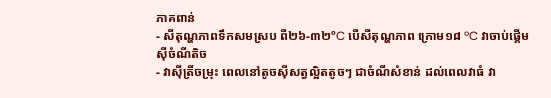ភាគពាន់
- សីតុណ្ហភាពទឹកសមស្រប ពី២៦-៣២ºC បើសីតុណ្ហភាព ក្រោម១៨ ºC វាចាប់ផ្តើមស៊ីចំណីតិច
- វាស៊ីត្រីចម្រុះ ពេលនៅតូចស៊ីសត្វល្អិតតូចៗ ជាចំណីសំខាន់ ដល់ពេលវាធំ វា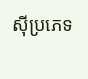ស៊ីប្រភេទ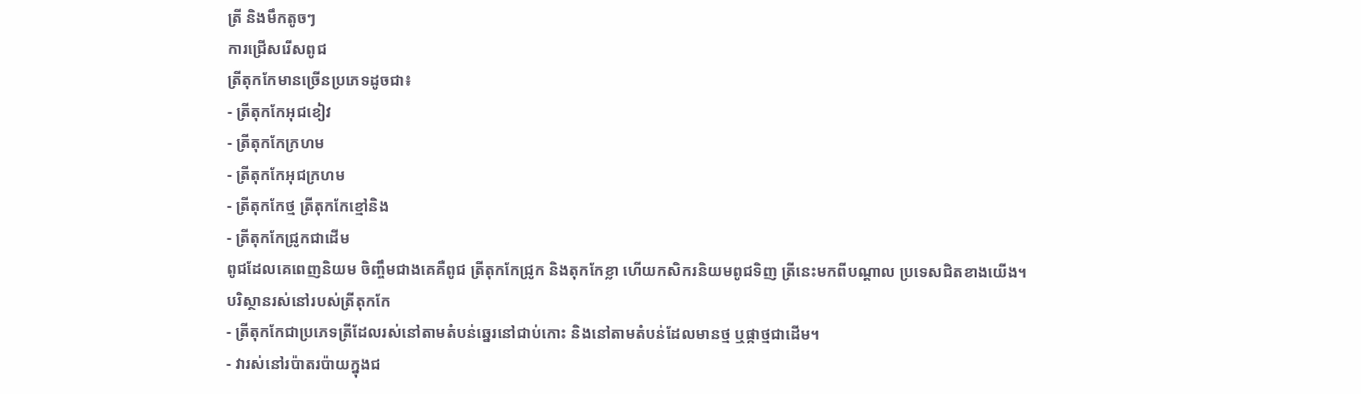ត្រី និងមឹកតូចៗ
ការជ្រើសរើសពូជ
ត្រីតុកកែមានច្រើនប្រភេទដូចជា៖
- ត្រីតុកកែអុជខៀវ
- ត្រីតុកកែក្រហម
- ត្រីតុកកែអុជក្រហម
- ត្រីតុកកែថ្ម ត្រីតុកកែខ្មៅនិង
- ត្រីតុកកែជ្រូកជាដើម
ពូជដែលគេពេញនិយម ចិញ្ចឹមជាងគេគឺពូជ ត្រីតុកកែជ្រូក និងតុកកែខ្លា ហើយកសិករនិយមពូជទិញ ត្រីនេះមកពីបណ្ដាល ប្រទេសជិតខាងយើង។
បរិស្ថានរស់នៅរបស់ត្រីតុកកែ
- ត្រីតុកកែជាប្រភេទត្រីដែលរស់នៅតាមតំបន់ឆ្នេរនៅជាប់កោះ និងនៅតាមតំបន់ដែលមានថ្ម ឬផ្កាថ្មជាដើម។
- វារស់នៅរប៉ាតរប៉ាយក្នុងជ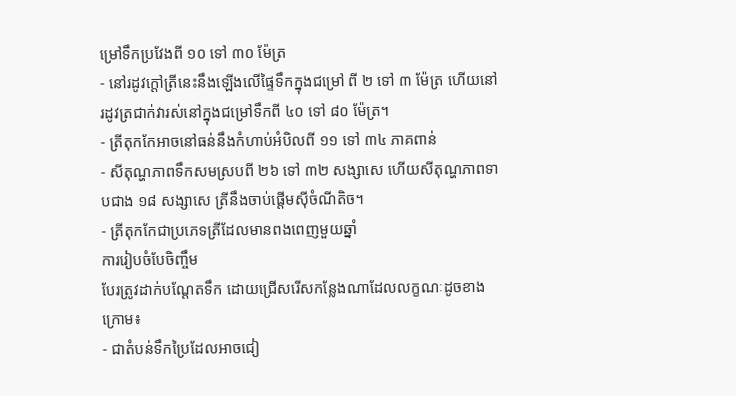ម្រៅទឹកប្រវែងពី ១០ ទៅ ៣០ ម៉ែត្រ
- នៅរដូវក្ដៅត្រីនេះនឹងឡើងលើផ្ទៃទឹកក្នុងជម្រៅ ពី ២ ទៅ ៣ ម៉ែត្រ ហើយនៅរដូវត្រជាក់វារស់នៅក្នុងជម្រៅទឹកពី ៤០ ទៅ ៨០ ម៉ែត្រ។
- ត្រីតុកកែអាចនៅធន់នឹងកំហាប់អំបិលពី ១១ ទៅ ៣៤ ភាគពាន់
- សីតុណ្ហភាពទឹកសមស្របពី ២៦ ទៅ ៣២ សង្សាសេ ហើយសីតុណ្ហភាពទាបជាង ១៨ សង្សាសេ ត្រីនឹងចាប់ផ្ដើមស៊ីចំណីតិច។
- ត្រីតុកកែជាប្រភេទត្រីដែលមានពងពេញមួយឆ្នាំ
ការរៀបចំបែចិញ្ចឹម
បែរត្រូវដាក់បណ្ដែតទឹក ដោយជ្រើសរើសកន្លែងណាដែលលក្ខណៈដូចខាងក្រោម៖
- ជាតំបន់ទឹកប្រៃដែលអាចជៀ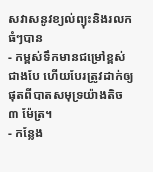សវាសនូវខ្យល់ព្យុះនិងរលកធំៗបាន
- កម្ពស់ទឹកមានជម្រៅខ្ពស់ជាងបែ ហើយបែរត្រូវដាក់ឲ្យផុតពីបាតសមុទ្រយ៉ាងតិច ៣ ម៉ែត្រ។
- កន្លែង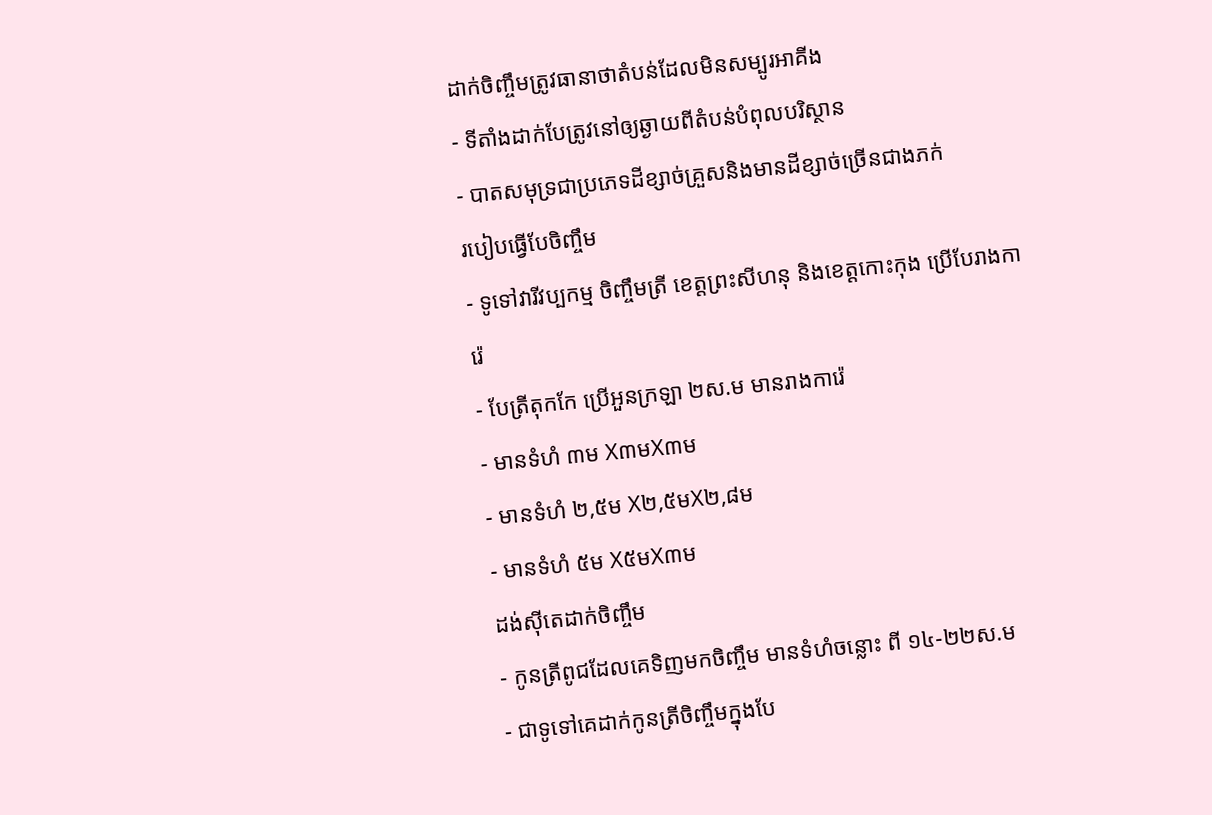ដាក់ចិញ្ចឹមត្រូវធានាថាតំបន់ដែលមិនសម្បូរអាគីង
- ទីតាំងដាក់បែត្រូវនៅឲ្យឆ្ងាយពីតំបន់បំពុលបរិស្ថាន
- បាតសមុទ្រជាប្រភេទដីខ្សាច់គ្រួសនិងមានដីខ្សាច់ច្រើនជាងភក់
របៀបធ្វើបែចិញ្ចឹម
- ទូទៅវារីវប្បកម្ម ចិញ្ចឹមត្រី ខេត្តព្រះសីហនុ និងខេត្តកោះកុង ប្រើបែរាងការ៉េ
- បែត្រីតុកកែ ប្រើអួនក្រឡា ២ស.ម មានរាងការ៉េ
- មានទំហំ ៣ម X៣មX៣ម
- មានទំហំ ២,៥ម X២,៥មX២,៨ម
- មានទំហំ ៥ម X៥មX៣ម
ដង់ស៊ីតេដាក់ចិញ្ចឹម
- កូនត្រីពូជដែលគេទិញមកចិញ្ចឹម មានទំហំចន្លោះ ពី ១៤-២២ស.ម
- ជាទូទៅគេដាក់កូនត្រីចិញ្ចឹមក្នុងបែ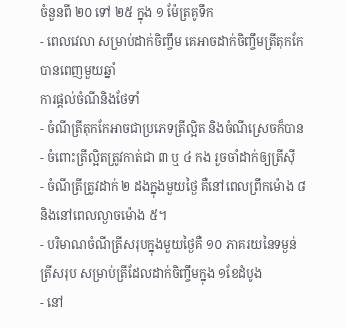ចំនួនពី ២០ ទៅ ២៥ ក្នុង ១ ម៉ែត្រគូទឹក
- ពេលវេលា សម្រាប់ដាក់ចិញ្ចឹម គេអាចដាក់ចិញ្ចឹមត្រីតុកកែ បានពេញមួយឆ្នាំ
ការផ្ដល់ចំណីនិងថែទាំ
- ចំណីត្រីតុកកែអាចជាប្រភេទត្រីល្អិត និងចំណីស្រេចក៏បាន
- ចំពោះត្រីល្អិតត្រូវកាត់ជា ៣ ឬ ៤ កង រួចចាំដាក់ឲ្យត្រីស៊ី
- ចំណីត្រីត្រូវដាក់ ២ ដងក្នុងមួយថ្ងៃ គឺនៅពេលព្រឹកម៉ោង ៨ និងនៅពេលល្ងាចម៉ោង ៥។
- បរិមាណចំណីត្រីសរុបក្នុងមួយថ្ងៃគឺ ១០ ភាគរយនៃទម្ងន់ត្រីសរុប សម្រាប់ត្រីដែលដាក់ចិញ្ចឹមក្នុង ១ខែដំបូង
- នៅ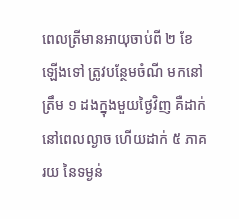ពេលត្រីមានអាយុចាប់ពី ២ ខែឡើងទៅ ត្រូវបន្ថែមចំណី មកនៅត្រឹម ១ ដងក្នុងមួយថ្ងៃវិញ គឺដាក់នៅពេលល្ងាច ហើយដាក់ ៥ ភាគរយ នៃទម្ងន់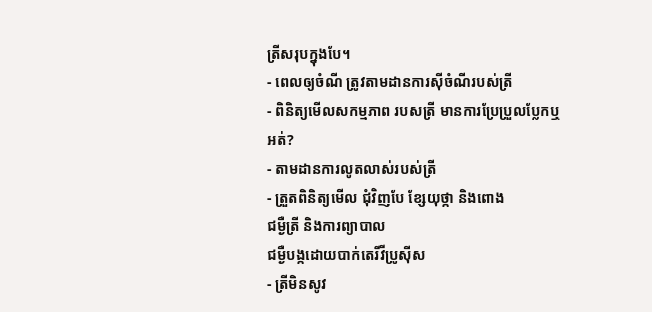ត្រីសរុបក្នុងបែ។
- ពេលឲ្យចំណី ត្រូវតាមដានការស៊ីចំណីរបស់ត្រី
- ពិនិត្យមើលសកម្មភាព របសត្រី មានការប្រែប្រួលប្លែកឬអត់?
- តាមដានការលូតលាស់របស់ត្រី
- ត្រួតពិនិត្យមើល ជុំវិញបែ ខ្សែយុថ្កា និងពោង
ជម្ងឺត្រី និងការព្យាបាល
ជម្ងឺបង្កដោយបាក់តេរីវីប្រូស៊ីស
- ត្រីមិនសូវ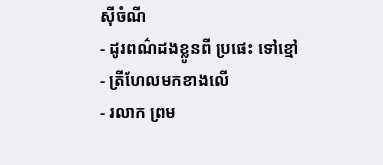ស៊ីចំណី
- ដូរពណ៌ដងខ្លូនពី ប្រផេះ ទៅខ្មៅ
- ត្រីហែលមកខាងលើ
- រលាក ព្រម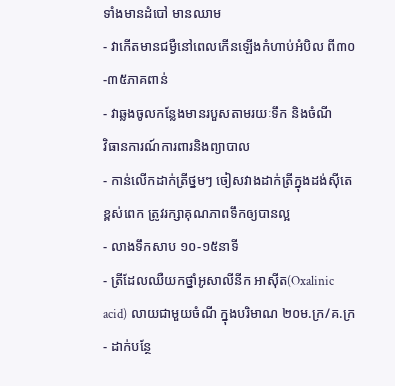ទាំងមានដំបៅ មានឈាម
- វាកើតមានជម្ងឺនៅពេលកើនឡើងកំហាប់អំបិល ពី៣០-៣៥ភាគពាន់
- វាឆ្លងចូលកន្លែងមានរបួសតាមរយៈទឹក និងចំណី
វិធានការណ៍ការពារនិងព្យាបាល
- កាន់លើកដាក់ត្រីថ្នមៗ ចៀសវាងដាក់ត្រីក្នុងដង់ស៊ីតេខ្ពស់ពេក ត្រូវរក្សាគុណភាពទឹកឲ្យបានល្អ
- លាងទឹកសាប ១០-១៥នាទី
- ត្រីដែលឈឺយកថ្នាំអូសាលីនីក អាស៊ីត(Oxalinic acid) លាយជាមួយចំណី ក្នុងបរិមាណ ២០ម.ក្រ/គ.ក្រ
- ដាក់បន្ថែ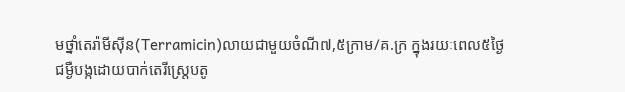មថ្នាំតេរ៉ាមីស៊ីន(Terramicin)លាយជាមួយចំណី៧,៥ក្រាម/គ.ក្រ ក្នុងរយៈពេល៥ថ្ងៃ
ជម្ងឺបង្កដោយបាក់តេរីស្រ្តេបតូ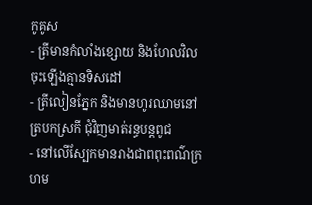កូគូស
- ត្រីមានកំលាំងខ្សោយ និងហែលវិលចុះឡើងគ្មានទិសដៅ
- ត្រីលៀនភ្នែក និងមានហូរឈាមនៅត្របកស្រកី ជុំវិញមាត់រន្ធបន្តពូជ
- នៅលើស្បែកមានរាងជាពពុះពណ៌ក្រហម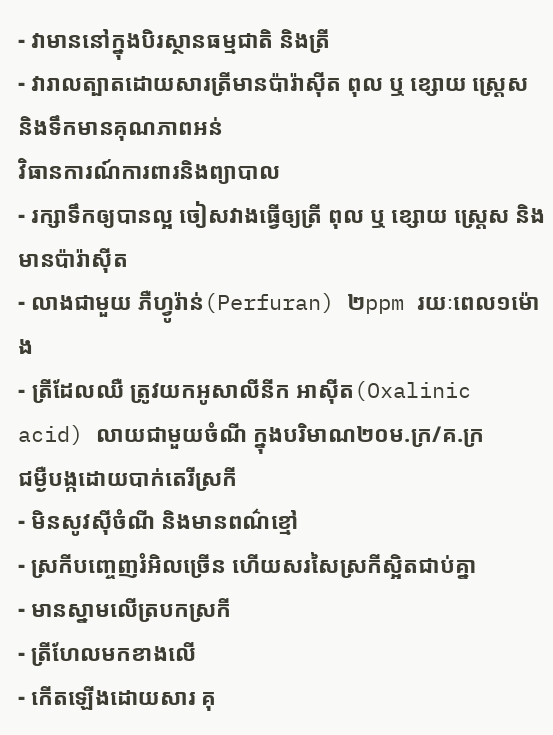- វាមាននៅក្នុងបិរស្ថានធម្មជាតិ និងត្រី
- វារាលត្បាតដោយសារត្រីមានប៉ារ៉ាស៊ីត ពុល ឬ ខ្សោយ ស្រ្តេស និងទឹកមានគុណភាពអន់
វិធានការណ៍ការពារនិងព្យាបាល
- រក្សាទឹកឲ្យបានល្អ ចៀសវាងធ្វើឲ្យត្រី ពុល ឬ ខ្សោយ ស្រ្តេស និងមានប៉ារ៉ាស៊ីត
- លាងជាមួយ ភឺហ្វូរ៉ាន់(Perfuran) ២ppm រយៈពេល១ម៉ោង
- ត្រីដែលឈឺ ត្រូវយកអូសាលីនីក អាស៊ីត(Oxalinic acid) លាយជាមួយចំណី ក្នុងបរិមាណ២០ម.ក្រ/គ.ក្រ
ជម្ងឺបង្កដោយបាក់តេរីស្រកី
- មិនសូវស៊ីចំណី និងមានពណ៌ខ្មៅ
- ស្រកីបញ្ចេញរំអិលច្រើន ហើយសរសៃស្រកីស្អិតជាប់គ្នា
- មានស្នាមលើត្របកស្រកី
- ត្រីហែលមកខាងលើ
- កើតឡើងដោយសារ គុ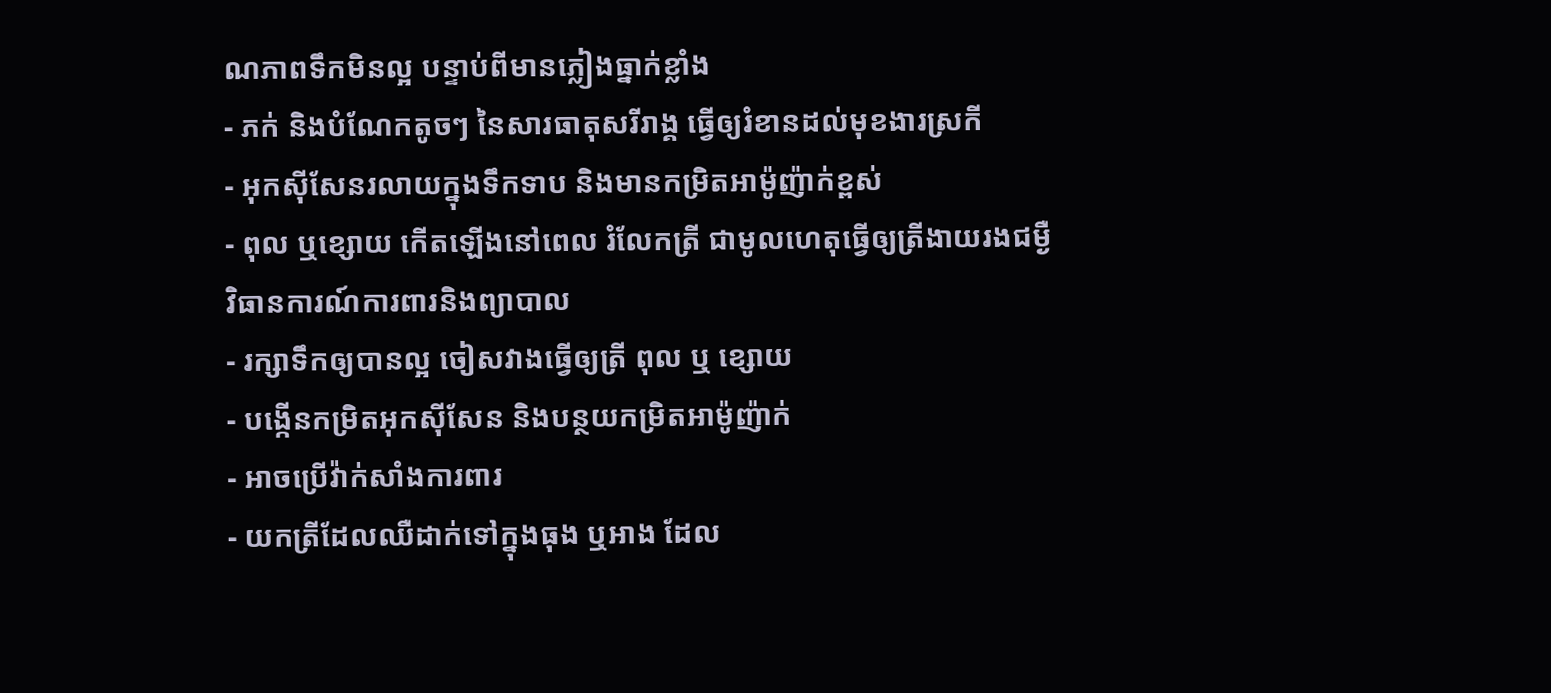ណភាពទឹកមិនល្អ បន្ទាប់ពីមានភ្លៀងធ្នាក់ខ្លាំង
- ភក់ និងបំណែកតូចៗ នៃសារធាតុសរីរាង្គ ធ្វើឲ្យរំខានដល់មុខងារស្រកី
- អុកស៊ីសែនរលាយក្នុងទឹកទាប និងមានកម្រិតអាម៉ូញ៉ាក់ខ្ពស់
- ពុល ឬខ្សោយ កើតឡើងនៅពេល រំលែកត្រី ជាមូលហេតុធ្វើឲ្យត្រីងាយរងជម្ងឺ
វិធានការណ៍ការពារនិងព្យាបាល
- រក្សាទឹកឲ្យបានល្អ ចៀសវាងធ្វើឲ្យត្រី ពុល ឬ ខ្សោយ
- បង្កើនកម្រិតអុកស៊ីសែន និងបន្ថយកម្រិតអាម៉ូញ៉ាក់
- អាចប្រើវ៉ាក់សាំងការពារ
- យកត្រីដែលឈឺដាក់ទៅក្នុងធុង ឬអាង ដែល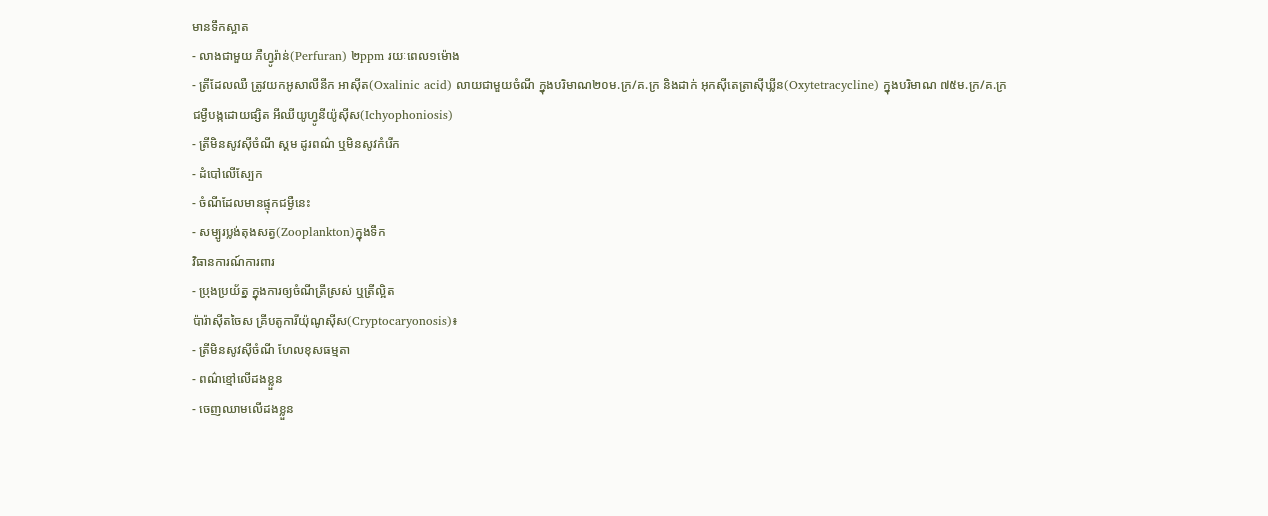មានទឹកស្អាត
- លាងជាមួយ ភឺហ្វូរ៉ាន់(Perfuran) ២ppm រយៈពេល១ម៉ោង
- ត្រីដែលឈឺ ត្រូវយកអូសាលីនីក អាស៊ីត(Oxalinic acid) លាយជាមួយចំណី ក្នុងបរិមាណ២០ម.ក្រ/គ.ក្រ និងដាក់ អុកស៊ីតេត្រាស៊ីឃ្លីន(Oxytetracycline) ក្នុងបរិមាណ ៧៥ម.ក្រ/គ.ក្រ
ជម្ងឺបង្កដោយផ្សិត អីឈីយូហ្វូនីយ៉ូស៊ីស(Ichyophoniosis)
- ត្រីមិនសូវស៊ីចំណី ស្គម ដូរពណ៌ ឬមិនសូវកំរើក
- ដំបៅលើស្បែក
- ចំណីដែលមានផ្ទុកជម្ងឺនេះ
- សម្បូរប្លង់តុងសត្វ(Zooplankton)ក្នុងទឹក
វិធានការណ៍ការពារ
- ប្រុងប្រយ័ត្ន ក្នុងការឲ្យចំណីត្រីស្រស់ ឬត្រីល្អិត
ប៉ារ៉ាស៊ីតចៃស គ្រីបតូការីយ៉ុណូស៊ីស(Cryptocaryonosis)៖
- ត្រីមិនសូវស៊ីចំណី ហែលខុសធម្មតា
- ពណ៌ខ្មៅលើដងខ្លួន
- ចេញឈាមលើដងខ្លួន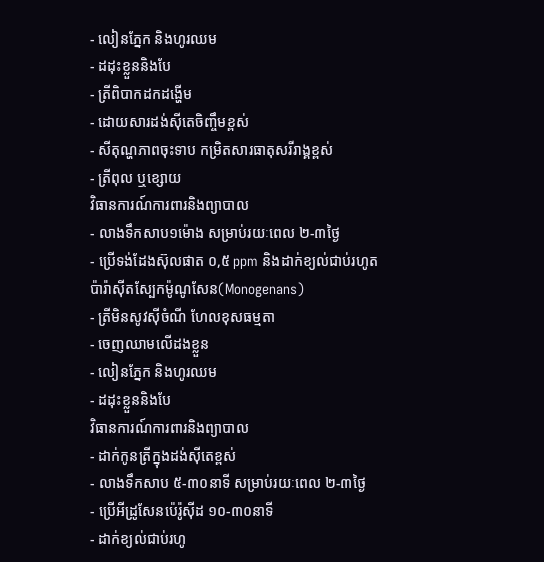- លៀនភ្នែក និងហូរឈម
- ដដុះខ្លួននិងបែ
- ត្រីពិបាកដកដង្ហើម
- ដោយសារដង់ស៊ីតេចិញ្ចឹមខ្ពស់
- សីតុណ្ហភាពចុះទាប កម្រិតសារធាតុសរីរាង្គខ្ពស់
- ត្រីពុល ឬខ្សោយ
វិធានការណ៍ការពារនិងព្យាបាល
- លាងទឹកសាប១ម៉ោង សម្រាប់រយៈពេល ២-៣ថ្ងៃ
- ប្រើទង់ដែងស៊ុលផាត ០,៥ ppm និងដាក់ខ្យល់ជាប់រហូត
ប៉ារ៉ាស៊ីតស្បែកម៉ូណូសែន(Monogenans)
- ត្រីមិនសូវស៊ីចំណី ហែលខុសធម្មតា
- ចេញឈាមលើដងខ្លួន
- លៀនភ្នែក និងហូរឈម
- ដដុះខ្លួននិងបែ
វិធានការណ៍ការពារនិងព្យាបាល
- ដាក់កូនត្រីក្នុងដង់ស៊ីតេខ្ពស់
- លាងទឹកសាប ៥-៣០នាទី សម្រាប់រយៈពេល ២-៣ថ្ងៃ
- ប្រើអីដ្រូសែនប៉េរ៉ូស៊ីដ ១០-៣០នាទី
- ដាក់ខ្យល់ជាប់រហូ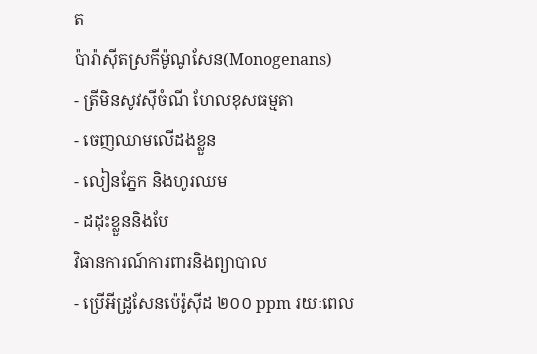ត
ប៉ារ៉ាស៊ីតស្រកីម៉ូណូសែន(Monogenans)
- ត្រីមិនសូវស៊ីចំណី ហែលខុសធម្មតា
- ចេញឈាមលើដងខ្លួន
- លៀនភ្នែក និងហូរឈម
- ដដុះខ្លួននិងបែ
វិធានការណ៍ការពារនិងព្យាបាល
- ប្រើអីដ្រូសែនប៉េរ៉ូស៊ីដ ២០០ ppm រយៈពេល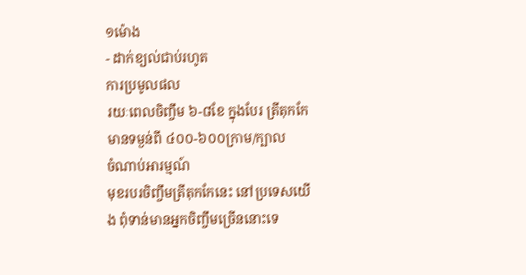១ម៉ោង
- ដាក់ខ្យល់ជាប់រហូត
ការប្រមូលផល
រយៈពេលចិញ្ចឹម ៦-៨ខែ ក្នុងបែរ ត្រីតុកកែ មានទម្ងន់ពី ៤០០-៦០០ក្រាម/ក្បាល
ចំណាប់អារម្មណ៍
មុខរបរចិញ្ចឹមត្រីតុកកែនេះ នៅប្រទេសយើង ពុំទាន់មានអ្នកចិញ្ចឹមច្រើននោះទេ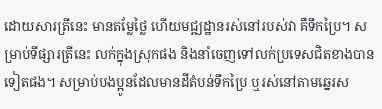ដោយសារត្រីនេះ មានតម្លែថ្លៃ ហើយមជ្ឍដ្ឋានរស់នៅរបស់វា គឺទឹកប្រៃ។ សម្រាប់ទីផ្សារត្រីនេះ លក់ក្នុងស្រុកផង និងនាំចេញទៅលក់ប្រទេសជិតខាងបានទៀតផង។ សម្រាប់បងប្អូនដែលមានដីតំបន់ទឹកប្រៃ ឬរស់នៅតាមឆ្នេរស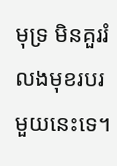មុទ្រ មិនគួររំលងមុខរបរមួយនេះទេ។